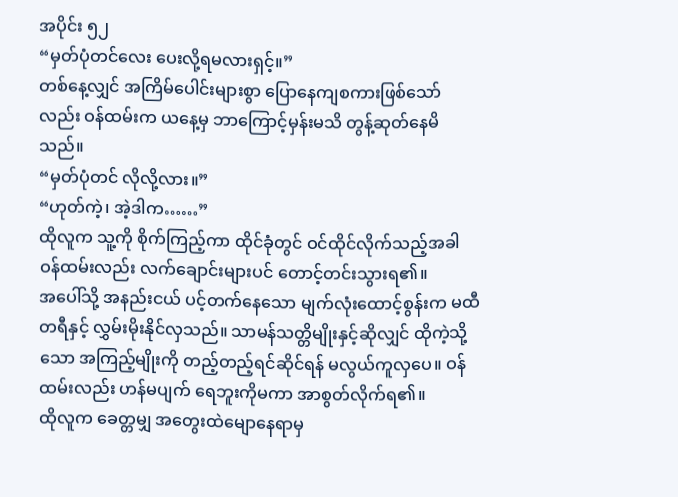အပိုင်း ၅၂
“မှတ်ပုံတင်လေး ပေးလို့ရမလားရှင့်။”
တစ်နေ့လျှင် အကြိမ်ပေါင်းများစွာ ပြောနေကျစကားဖြစ်သော်လည်း ဝန်ထမ်းက ယနေ့မှ ဘာကြောင့်မှန်းမသိ တွန့်ဆုတ်နေမိသည်။
“မှတ်ပုံတင် လိုလို့လား။”
“ဟုတ်ကဲ့၊ အဲ့ဒါက……”
ထိုလူက သူ့ကို စိုက်ကြည့်ကာ ထိုင်ခုံတွင် ဝင်ထိုင်လိုက်သည့်အခါ ဝန်ထမ်းလည်း လက်ချောင်းများပင် တောင့်တင်းသွားရ၏။
အပေါ်သို့ အနည်းငယ် ပင့်တက်နေသော မျက်လုံးထောင့်စွန်းက မထီတရီနှင့် လွှမ်းမိုးနိုင်လှသည်။ သာမန်သတ္တိမျိုးနှင့်ဆိုလျှင် ထိုကဲ့သို့သော အကြည့်မျိုးကို တည့်တည့်ရင်ဆိုင်ရန် မလွယ်ကူလှပေ။ ဝန်ထမ်းလည်း ဟန်မပျက် ရေဘူးကိုမကာ အာစွတ်လိုက်ရ၏။
ထိုလူက ခေတ္တမျှ အတွေးထဲမျောနေရာမှ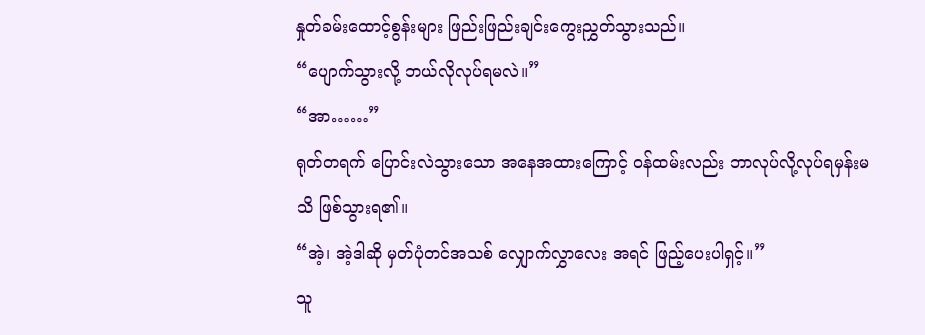နှုတ်ခမ်းထောင့်စွန်းများ ဖြည်းဖြည်းချင်းကွေးညွှတ်သွားသည်။
“ပျောက်သွားလို့ ဘယ်လိုလုပ်ရမလဲ။”
“အာ……”
ရုတ်တရက် ပြောင်းလဲသွားသော အနေအထားကြောင့် ဝန်ထမ်းလည်း ဘာလုပ်လို့လုပ်ရမှန်းမသိ ဖြစ်သွားရ၏။
“အဲ့၊ အဲ့ဒါဆို မှတ်ပုံတင်အသစ် လျှောက်လွှာလေး အရင် ဖြည့်ပေးပါရှင့်။”
သူ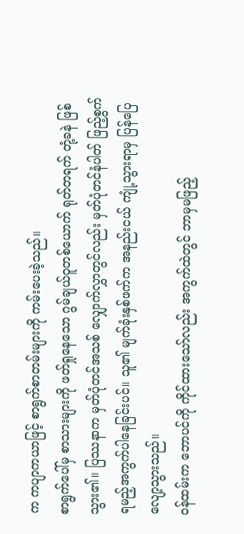က ကပျာကယာဖြင့် စာရွက်စာတမ်းများကို ကမ်းပေးခဲ့သည်။
စာရွက်ပေါ်မှ စာသားများကို ဖတ်ရှုနေသော ဂွမ်ချယ်ဝူတစ်ယောက် ရုတ်တရက် တုံ့ခနဲ ဖြစ်သွား၏။ ပြဿနာက မှတ်ပုံတင်အသစ် လျှောက်လွှာတွင်လည်း မှတ်ပုံတင်နံပါတ် ဖြည့်စွက်ရမည့်အကွက်ပါနေခြင်းပင်။ သူ၏ မျက်ခုံးနှစ်ဖက်က အနည်းငယ် ကျုံ့သွားရာမှ ပြန်ပြေလျော့သွားသည်။
ဝန်ထမ်းက ဘောပင်ကို ကိုင်ထားသော်လည်း အကွက်ထဲတွင် ဘာမှမဖြည့်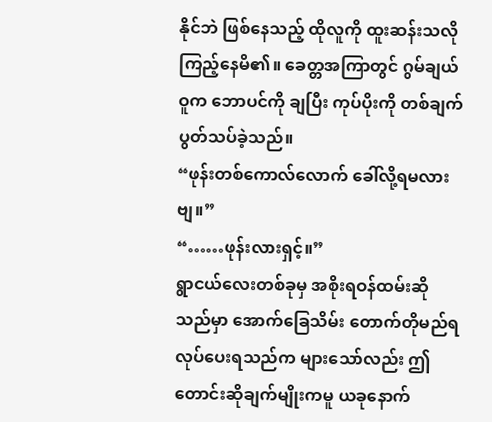နိုင်ဘဲ ဖြစ်နေသည့် ထိုလူကို ထူးဆန်းသလို ကြည့်နေမိ၏။ ခေတ္တအကြာတွင် ဂွမ်ချယ်ဝူက ဘောပင်ကို ချပြီး ကုပ်ပိုးကို တစ်ချက် ပွတ်သပ်ခဲ့သည်။
“ဖုန်းတစ်ကောလ်လောက် ခေါ်လို့ရမလားဗျ။”
“……ဖုန်းလားရှင့်။”
ရွာငယ်လေးတစ်ခုမှ အစိုးရဝန်ထမ်းဆိုသည်မှာ အောက်ခြေသိမ်း တောက်တိုမည်ရလုပ်ပေးရသည်က များသော်လည်း ဤတောင်းဆိုချက်မျိုးကမူ ယခုနောက်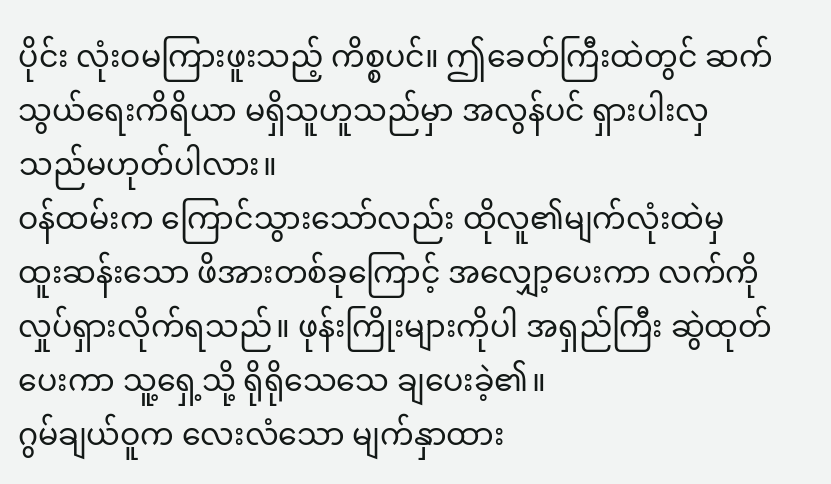ပိုင်း လုံးဝမကြားဖူးသည့် ကိစ္စပင်။ ဤခေတ်ကြီးထဲတွင် ဆက်သွယ်ရေးကိရိယာ မရှိသူဟူသည်မှာ အလွန်ပင် ရှားပါးလှသည်မဟုတ်ပါလား။
ဝန်ထမ်းက ကြောင်သွားသော်လည်း ထိုလူ၏မျက်လုံးထဲမှ ထူးဆန်းသော ဖိအားတစ်ခုကြောင့် အလျှော့ပေးကာ လက်ကိုလှုပ်ရှားလိုက်ရသည်။ ဖုန်းကြိုးများကိုပါ အရှည်ကြီး ဆွဲထုတ်ပေးကာ သူ့ရှေ့သို့ ရိုရိုသေသေ ချပေးခဲ့၏။
ဂွမ်ချယ်ဝူက လေးလံသော မျက်နှာထား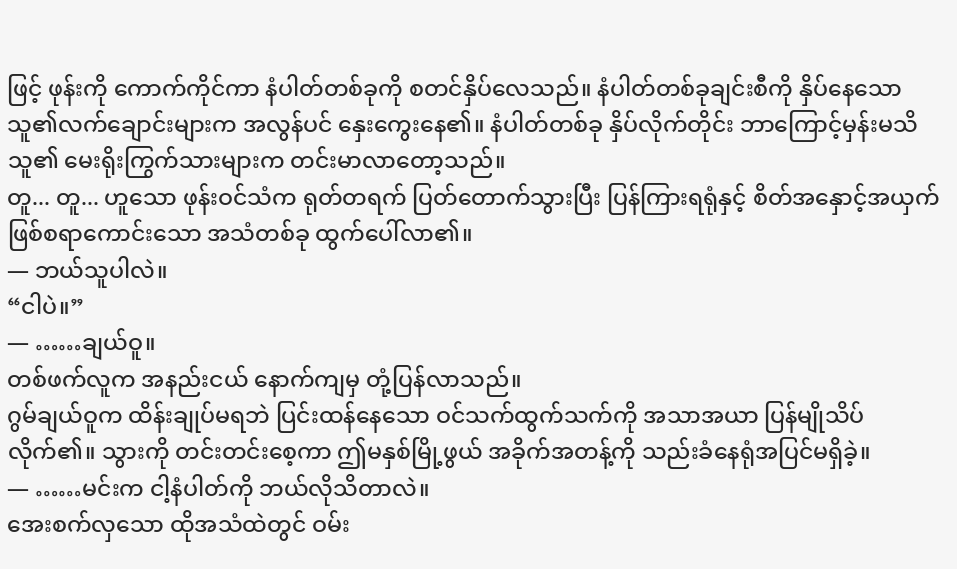ဖြင့် ဖုန်းကို ကောက်ကိုင်ကာ နံပါတ်တစ်ခုကို စတင်နှိပ်လေသည်။ နံပါတ်တစ်ခုချင်းစီကို နှိပ်နေသော သူ၏လက်ချောင်းများက အလွန်ပင် နှေးကွေးနေ၏။ နံပါတ်တစ်ခု နှိပ်လိုက်တိုင်း ဘာကြောင့်မှန်းမသိ သူ၏ မေးရိုးကြွက်သားများက တင်းမာလာတော့သည်။
တူ... တူ... ဟူသော ဖုန်းဝင်သံက ရုတ်တရက် ပြတ်တောက်သွားပြီး ပြန်ကြားရရုံနှင့် စိတ်အနှောင့်အယှက်ဖြစ်စရာကောင်းသော အသံတစ်ခု ထွက်ပေါ်လာ၏။
— ဘယ်သူပါလဲ။
“ငါပဲ။”
— ……ချယ်ဝူ။
တစ်ဖက်လူက အနည်းငယ် နောက်ကျမှ တုံ့ပြန်လာသည်။
ဂွမ်ချယ်ဝူက ထိန်းချုပ်မရဘဲ ပြင်းထန်နေသော ဝင်သက်ထွက်သက်ကို အသာအယာ ပြန်မျိုသိပ်လိုက်၏။ သွားကို တင်းတင်းစေ့ကာ ဤမနှစ်မြို့ဖွယ် အခိုက်အတန့်ကို သည်းခံနေရုံအပြင်မရှိခဲ့။
— ……မင်းက ငါ့နံပါတ်ကို ဘယ်လိုသိတာလဲ။
အေးစက်လှသော ထိုအသံထဲတွင် ဝမ်း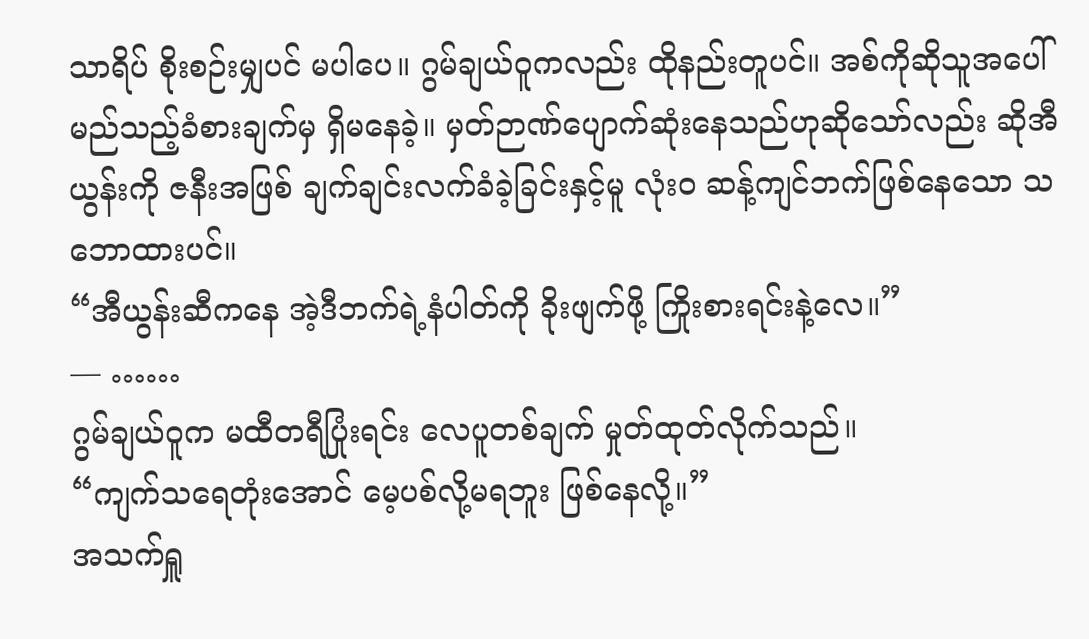သာရိပ် စိုးစဉ်းမျှပင် မပါပေ။ ဂွမ်ချယ်ဝူကလည်း ထိုနည်းတူပင်။ အစ်ကိုဆိုသူအပေါ် မည်သည့်ခံစားချက်မှ ရှိမနေခဲ့။ မှတ်ဉာဏ်ပျောက်ဆုံးနေသည်ဟုဆိုသော်လည်း ဆိုအီယွန်းကို ဇနီးအဖြစ် ချက်ချင်းလက်ခံခဲ့ခြင်းနှင့်မူ လုံးဝ ဆန့်ကျင်ဘက်ဖြစ်နေသော သဘောထားပင်။
“အီယွန်းဆီကနေ အဲ့ဒီဘက်ရဲ့နံပါတ်ကို ခိုးဖျက်ဖို့ ကြိုးစားရင်းနဲ့လေ။”
— ……
ဂွမ်ချယ်ဝူက မထီတရီပြုံးရင်း လေပူတစ်ချက် မှုတ်ထုတ်လိုက်သည်။
“ကျက်သရေတုံးအောင် မေ့ပစ်လို့မရဘူး ဖြစ်နေလို့။”
အသက်ရှူ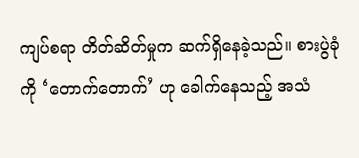ကျပ်စရာ တိတ်ဆိတ်မှုက ဆက်ရှိနေခဲ့သည်။ စားပွဲခုံကို ‘တောက်တောက်’ ဟု ခေါက်နေသည့် အသံ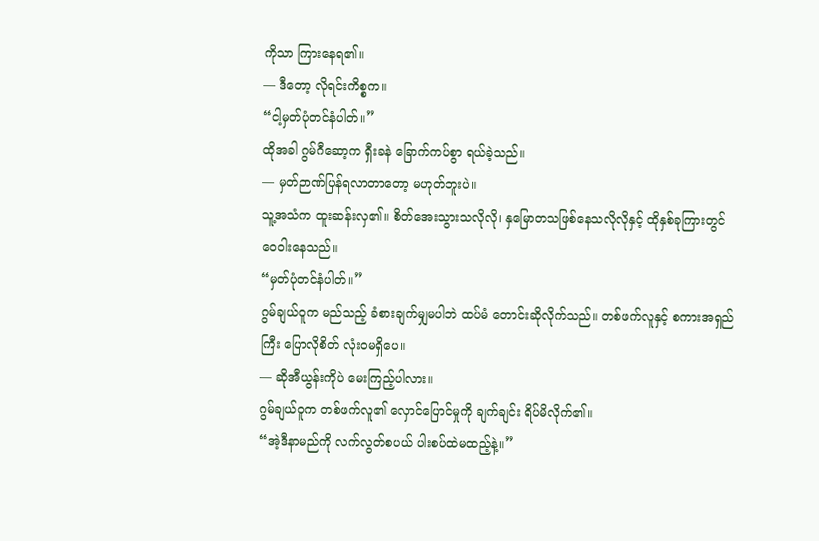ကိုသာ ကြားနေရ၏။
— ဒီတော့ လိုရင်းကိစ္စက။
“ငါ့မှတ်ပုံတင်နံပါတ်။”
ထိုအခါ ဂွမ်ဂီဆော့က ရှီးခနဲ ခြောက်ကပ်စွာ ရယ်ခဲ့သည်။
— မှတ်ဉာဏ်ပြန်ရလာတာတော့ မဟုတ်ဘူးပဲ။
သူ့အသံက ထူးဆန်းလှ၏။ စိတ်အေးသွားသလိုလို၊ နှမြောတသဖြစ်နေသလိုလိုနှင့် ထိုနှစ်ခုကြားတွင် ဝေဝါးနေသည်။
“မှတ်ပုံတင်နံပါတ်။”
ဂွမ်ချယ်ဝူက မည်သည့် ခံစားချက်မျှမပါဘဲ ထပ်မံ တောင်းဆိုလိုက်သည်။ တစ်ဖက်လူနှင့် စကားအရှည်ကြီး ပြောလိုစိတ် လုံးဝမရှိပေ။
— ဆိုအီယွန်းကိုပဲ မေးကြည့်ပါလား။
ဂွမ်ချယ်ဝူက တစ်ဖက်လူ၏ လှောင်ပြောင်မှုကို ချက်ချင်း ရိပ်မိလိုက်၏။
“အဲ့ဒီနာမည်ကို လက်လွတ်စပယ် ပါးစပ်ထဲမထည့်နဲ့။”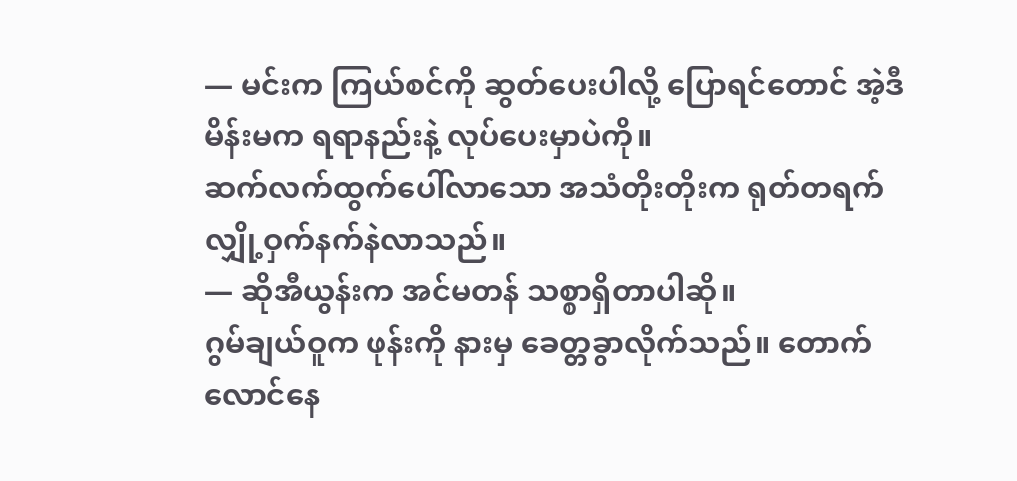— မင်းက ကြယ်စင်ကို ဆွတ်ပေးပါလို့ ပြောရင်တောင် အဲ့ဒီမိန်းမက ရရာနည်းနဲ့ လုပ်ပေးမှာပဲကို။
ဆက်လက်ထွက်ပေါ်လာသော အသံတိုးတိုးက ရုတ်တရက် လျှို့ဝှက်နက်နဲလာသည်။
— ဆိုအီယွန်းက အင်မတန် သစ္စာရှိတာပါဆို။
ဂွမ်ချယ်ဝူက ဖုန်းကို နားမှ ခေတ္တခွာလိုက်သည်။ တောက်လောင်နေ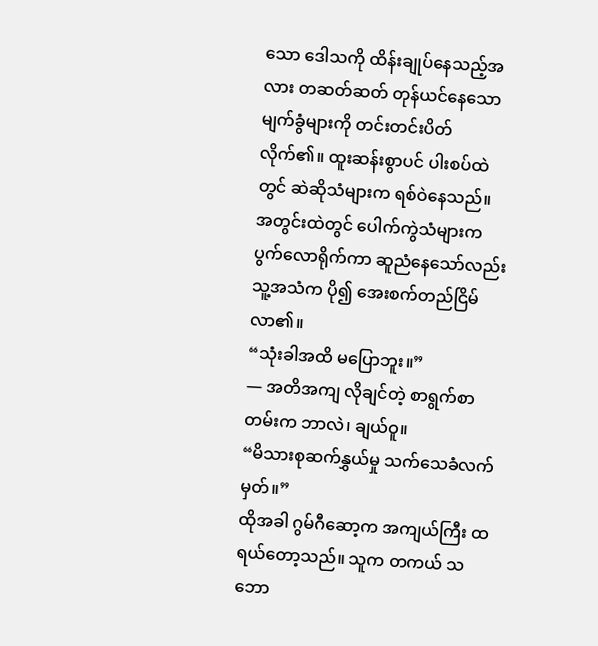သော ဒေါသကို ထိန်းချုပ်နေသည့်အလား တဆတ်ဆတ် တုန်ယင်နေသော မျက်ခွံများကို တင်းတင်းပိတ်လိုက်၏။ ထူးဆန်းစွာပင် ပါးစပ်ထဲတွင် ဆဲဆိုသံများက ရစ်ဝဲနေသည်။ အတွင်းထဲတွင် ပေါက်ကွဲသံများက ပွက်လောရိုက်ကာ ဆူညံနေသော်လည်း သူ့အသံက ပို၍ အေးစက်တည်ငြိမ်လာ၏။
“သုံးခါအထိ မပြောဘူး။”
— အတိအကျ လိုချင်တဲ့ စာရွက်စာတမ်းက ဘာလဲ၊ ချယ်ဝူ။
“မိသားစုဆက်နွှယ်မှု သက်သေခံလက်မှတ်။”
ထိုအခါ ဂွမ်ဂီဆော့က အကျယ်ကြီး ထရယ်တော့သည်။ သူက တကယ် သဘော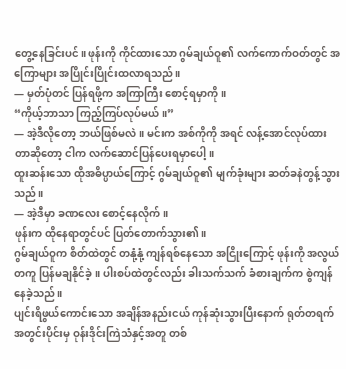တွေ့နေခြင်းပင်။ ဖုန်းကို ကိုင်ထားသော ဂွမ်ချယ်ဝူ၏ လက်ကောက်ဝတ်တွင် အကြောများ အပြိုင်းပြိုင်းထလာရသည်။
— မှတ်ပုံတင် ပြန်ရဖို့က အကြာကြီး စောင့်ရမှာကို။
“ကိုယ့်ဘာသာ ကြည့်ကြပ်လုပ်မယ်။”
— အဲ့ဒီလိုတော့ ဘယ်ဖြစ်မလဲ။ မင်းက အစ်ကိုကို အရင် လန့်အောင်လုပ်ထားတာဆိုတော့ ငါက လက်ဆောင်ပြန်ပေးရမှာပေါ့။
ထူးဆန်းသော ထိုအဓိပ္ပာယ်ကြောင့် ဂွမ်ချယ်ဝူ၏ မျက်ခုံးများ ဆတ်ခနဲတွန့်သွားသည်။
— အဲ့ဒီမှာ ခဏလေး စောင့်နေလိုက်။
ဖုန်းက ထိုနေရာတွင်ပင် ပြတ်တောက်သွား၏။
ဂွမ်ချယ်ဝူက စိတ်ထဲတွင် တနုံ့နုံ့ ကျန်ရစ်နေသော အငြိုးကြောင့် ဖုန်းကို အလွယ်တကူ ပြန်မချနိုင်ခဲ့။ ပါးစပ်ထဲတွင်လည်း ခါးသက်သက် ခံစားချက်က စွဲကျန်နေခဲ့သည်။
ပျင်းရိဖွယ်ကောင်းသော အချိန်အနည်းငယ် ကုန်ဆုံးသွားပြီးနောက် ရုတ်တရက် အတွင်းပိုင်းမှ ဝုန်းဒိုင်းကြဲသံနှင့်အတူ တစ်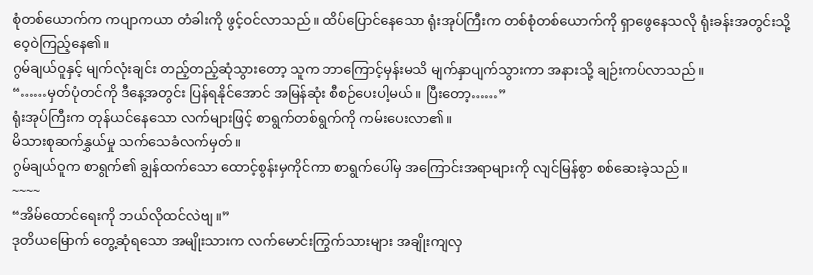စုံတစ်ယောက်က ကပျာကယာ တံခါးကို ဖွင့်ဝင်လာသည်။ ထိပ်ပြောင်နေသော ရုံးအုပ်ကြီးက တစ်စုံတစ်ယောက်ကို ရှာဖွေနေသလို ရုံးခန်းအတွင်းသို့ ဝေ့ဝဲကြည့်နေ၏။
ဂွမ်ချယ်ဝူနှင့် မျက်လုံးချင်း တည့်တည့်ဆုံသွားတော့ သူက ဘာကြောင့်မှန်းမသိ မျက်နှာပျက်သွားကာ အနားသို့ ချဉ်းကပ်လာသည်။
“……မှတ်ပုံတင်ကို ဒီနေ့အတွင်း ပြန်ရနိုင်အောင် အမြန်ဆုံး စီစဉ်ပေးပါ့မယ်။ ပြီးတော့……”
ရုံးအုပ်ကြီးက တုန်ယင်နေသော လက်များဖြင့် စာရွက်တစ်ရွက်ကို ကမ်းပေးလာ၏။
မိသားစုဆက်နွှယ်မှု သက်သေခံလက်မှတ်။
ဂွမ်ချယ်ဝူက စာရွက်၏ ချွန်ထက်သော ထောင့်စွန်းမှကိုင်ကာ စာရွက်ပေါ်မှ အကြောင်းအရာများကို လျင်မြန်စွာ စစ်ဆေးခဲ့သည်။
~~~~
“အိမ်ထောင်ရေးကို ဘယ်လိုထင်လဲဗျ။”
ဒုတိယမြောက် တွေ့ဆုံရသော အမျိုးသားက လက်မောင်းကြွက်သားများ အချိုးကျလှ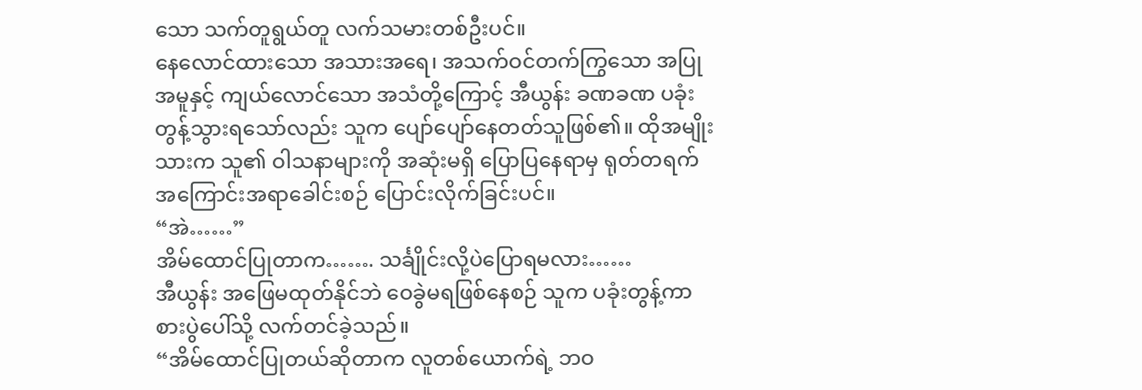သော သက်တူရွယ်တူ လက်သမားတစ်ဦးပင်။
နေလောင်ထားသော အသားအရေ၊ အသက်ဝင်တက်ကြွသော အပြုအမူနှင့် ကျယ်လောင်သော အသံတို့ကြောင့် အီယွန်း ခဏခဏ ပခုံးတွန့်သွားရသော်လည်း သူက ပျော်ပျော်နေတတ်သူဖြစ်၏။ ထိုအမျိုးသားက သူ၏ ဝါသနာများကို အဆုံးမရှိ ပြောပြနေရာမှ ရုတ်တရက် အကြောင်းအရာခေါင်းစဉ် ပြောင်းလိုက်ခြင်းပင်။
“အဲ……”
အိမ်ထောင်ပြုတာက……. သင်္ချိုင်းလို့ပဲပြောရမလား……
အီယွန်း အဖြေမထုတ်နိုင်ဘဲ ဝေခွဲမရဖြစ်နေစဉ် သူက ပခုံးတွန့်ကာ စားပွဲပေါ်သို့ လက်တင်ခဲ့သည်။
“အိမ်ထောင်ပြုတယ်ဆိုတာက လူတစ်ယောက်ရဲ့ ဘဝ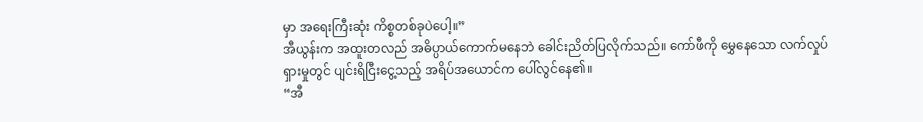မှာ အရေးကြီးဆုံး ကိစ္စတစ်ခုပဲပေါ့။”
အီယွန်းက အထူးတလည် အဓိပ္ပာယ်ကောက်မနေဘဲ ခေါင်းညိတ်ပြလိုက်သည်။ ကော်ဖီကို မွှေနေသော လက်လှုပ်ရှားမှုတွင် ပျင်းရိငြီးငွေ့သည့် အရိပ်အယောင်က ပေါ်လွင်နေ၏။
“အီ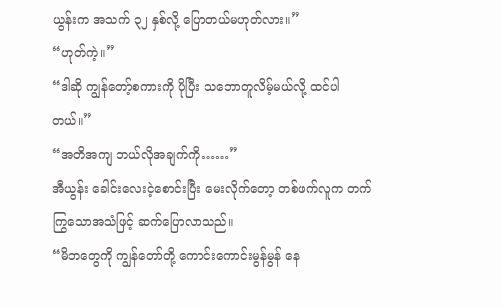ယွန်းက အသက် ၃၂ နှစ်လို့ ပြောတယ်မဟုတ်လား။”
“ဟုတ်ကဲ့။”
“ဒါဆို ကျွန်တော့်စကားကို ပိုပြီး သဘောတူလိမ့်မယ်လို့ ထင်ပါတယ်။”
“အတိအကျ ဘယ်လိုအချက်ကို……”
အီယွန်း ခေါင်းလေးငဲ့စောင်းပြီး မေးလိုက်တော့ တစ်ဖက်လူက တက်ကြွသောအသံဖြင့် ဆက်ပြောလာသည်။
“မိဘတွေကို ကျွန်တော်တို့ ကောင်းကောင်းမွန်မွန် နေ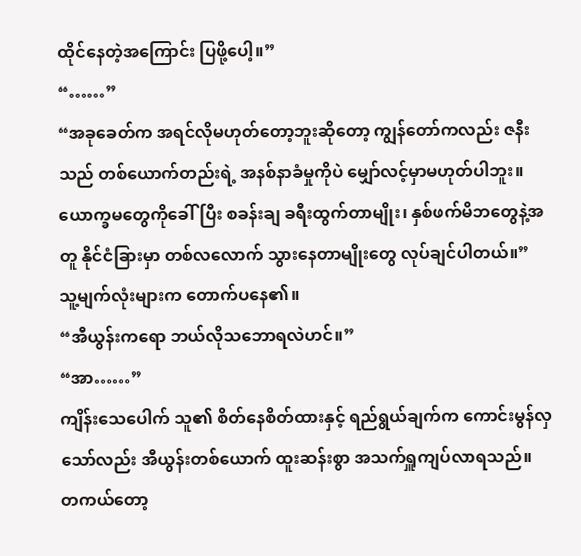ထိုင်နေတဲ့အကြောင်း ပြဖို့ပေါ့။”
“……”
“အခုခေတ်က အရင်လိုမဟုတ်တော့ဘူးဆိုတော့ ကျွန်တော်ကလည်း ဇနီးသည် တစ်ယောက်တည်းရဲ့ အနစ်နာခံမှုကိုပဲ မျှော်လင့်မှာမဟုတ်ပါဘူး။ ယောက္ခမတွေကိုခေါ်ပြီး စခန်းချ ခရီးထွက်တာမျိုး၊ နှစ်ဖက်မိဘတွေနဲ့အတူ နိုင်ငံခြားမှာ တစ်လလောက် သွားနေတာမျိုးတွေ လုပ်ချင်ပါတယ်။”
သူ့မျက်လုံးများက တောက်ပနေ၏။
“အီယွန်းကရော ဘယ်လိုသဘောရလဲဟင်။”
“အာ……”
ကျိန်းသေပေါက် သူ၏ စိတ်နေစိတ်ထားနှင့် ရည်ရွယ်ချက်က ကောင်းမွန်လှသော်လည်း အီယွန်းတစ်ယောက် ထူးဆန်းစွာ အသက်ရှူကျပ်လာရသည်။
တကယ်တော့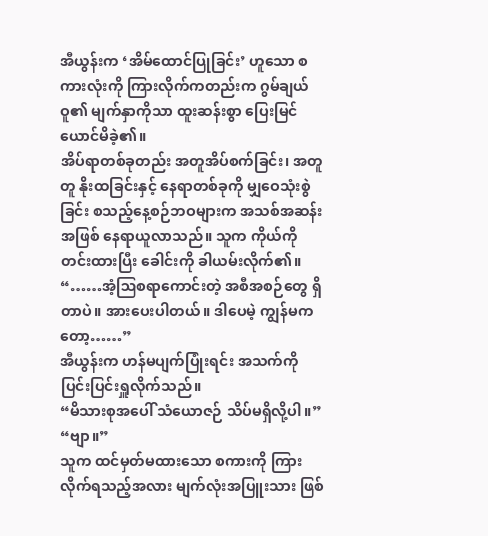အီယွန်းက ‘အိမ်ထောင်ပြုခြင်း’ ဟူသော စကားလုံးကို ကြားလိုက်ကတည်းက ဂွမ်ချယ်ဝူ၏ မျက်နှာကိုသာ ထူးဆန်းစွာ ပြေးမြင်ယောင်မိခဲ့၏။
အိပ်ရာတစ်ခုတည်း အတူအိပ်စက်ခြင်း၊ အတူတူ နိုးထခြင်းနှင့် နေရာတစ်ခုကို မျှဝေသုံးစွဲခြင်း စသည့်နေ့စဉ်ဘဝများက အသစ်အဆန်းအဖြစ် နေရာယူလာသည်။ သူက ကိုယ်ကို တင်းထားပြီး ခေါင်းကို ခါယမ်းလိုက်၏။
“……အံ့ဩစရာကောင်းတဲ့ အစီအစဉ်တွေ ရှိတာပဲ။ အားပေးပါတယ်။ ဒါပေမဲ့ ကျွန်မကတော့……”
အီယွန်းက ဟန်မပျက်ပြုံးရင်း အသက်ကို ပြင်းပြင်းရှူလိုက်သည်။
“မိသားစုအပေါ် သံယောဇဉ် သိပ်မရှိလို့ပါ။”
“ဗျာ။”
သူက ထင်မှတ်မထားသော စကားကို ကြားလိုက်ရသည့်အလား မျက်လုံးအပြူးသား ဖြစ်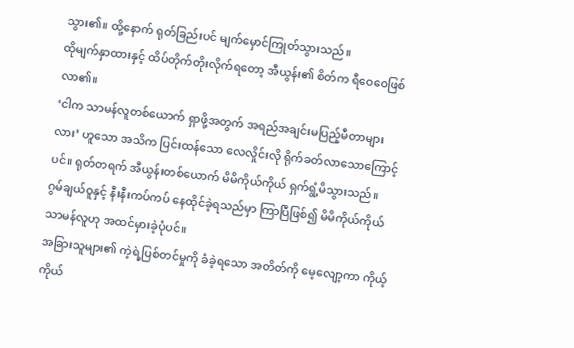သွား၏။ ထို့နောက် ရုတ်ခြည်းပင် မျက်မှောင်ကြုတ်သွားသည်။
ထိုမျက်နှာထားနှင့် ထိပ်တိုက်တိုးလိုက်ရတော့ အီယွန်း၏ စိတ်က ရီဝေဝေဖြစ်လာ၏။
‘ငါက သာမန်လူတစ်ယောက် ရှာဖို့အတွက် အရည်အချင်းမပြည့်မီတာများလား’ ဟူသော အသိက ပြင်းထန်သော လေလှိုင်းလို ရိုက်ခတ်လာသောကြောင့်ပင်။ ရုတ်တရက် အီယွန်းတစ်ယောက် မိမိကိုယ်ကိုယ် ရှက်ရွံ့မိသွားသည်။
ဂွမ်ချယ်ဝူနှင့် နီးနီးကပ်ကပ် နေထိုင်ခဲ့ရသည်မှာ ကြာပြီဖြစ်၍ မိမိကိုယ်ကိုယ် သာမန်လူဟု အထင်မှားခဲ့ပုံပင်။
အခြားသူများ၏ ကဲ့ရဲ့ပြစ်တင်မှုကို ခံခဲ့ရသော အတိတ်ကို မေ့လျော့ကာ ကိုယ့်ကိုယ်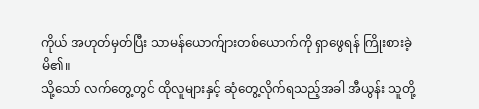ကိုယ် အဟုတ်မှတ်ပြီး သာမန်ယောက်ျားတစ်ယောက်ကို ရှာဖွေရန် ကြိုးစားခဲ့မိ၏။
သို့သော် လက်တွေ့တွင် ထိုလူများနှင့် ဆုံတွေ့လိုက်ရသည့်အခါ အီယွန်း သူတို့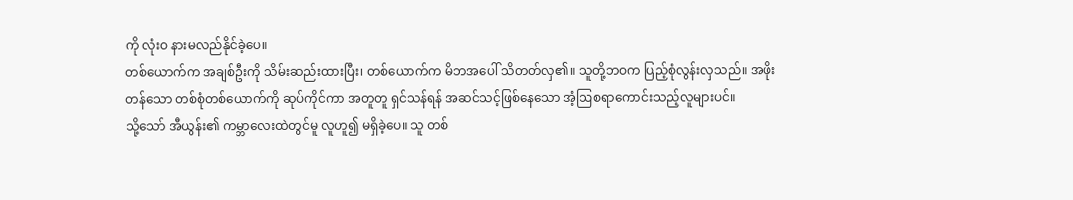ကို လုံးဝ နားမလည်နိုင်ခဲ့ပေ။
တစ်ယောက်က အချစ်ဦးကို သိမ်းဆည်းထားပြီး၊ တစ်ယောက်က မိဘအပေါ် သိတတ်လှ၏။ သူတို့ဘဝက ပြည့်စုံလွန်းလှသည်။ အဖိုးတန်သော တစ်စုံတစ်ယောက်ကို ဆုပ်ကိုင်ကာ အတူတူ ရှင်သန်ရန် အဆင်သင့်ဖြစ်နေသော အံ့ဩစရာကောင်းသည့်လူများပင်။
သို့သော် အီယွန်း၏ ကမ္ဘာလေးထဲတွင်မူ လူဟူ၍ မရှိခဲ့ပေ။ သူ တစ်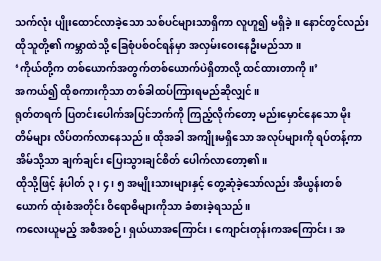သက်လုံး ပျိုးထောင်လာခဲ့သော သစ်ပင်များသာရှိကာ လူဟူ၍ မရှိခဲ့။ နောင်တွင်လည်း ထိုသူတို့၏ ကမ္ဘာထဲသို့ ခြေစုံပစ်ဝင်ရန်မှာ အလှမ်းဝေးနေဦးမည်သာ။
‘ကိုယ်တို့က တစ်ယောက်အတွက်တစ်ယောက်ပဲရှိတာလို့ ထင်ထားတာကို။’
အကယ်၍ ထိုစကားကိုသာ တစ်ခါထပ်ကြားရမည်ဆိုလျှင်။
ရုတ်တရက် ပြတင်းပေါက်အပြင်ဘက်ကို ကြည့်လိုက်တော့ မည်းမှောင်နေသော မိုးတိမ်များ လိပ်တက်လာနေသည်။ ထိုအခါ အကျိုးမရှိသော အလုပ်များကို ရပ်တန့်ကာ အိမ်သို့သာ ချက်ချင်း ပြေးသွားချင်စိတ် ပေါက်လာတော့၏။
ထိုသို့ဖြင့် နံပါတ် ၃၊ ၄၊ ၅ အမျိုးသားများနှင့် တွေ့ဆုံခဲ့သော်လည်း အီယွန်းတစ်ယောက် ထုံးစံအတိုင်း ဝိရောဓိများကိုသာ ခံစားခဲ့ရသည်။
ကလေးယူမည့် အစီအစဉ်၊ ရှယ်ယာအကြောင်း၊ ကျောင်းတုန်းကအကြောင်း၊ အ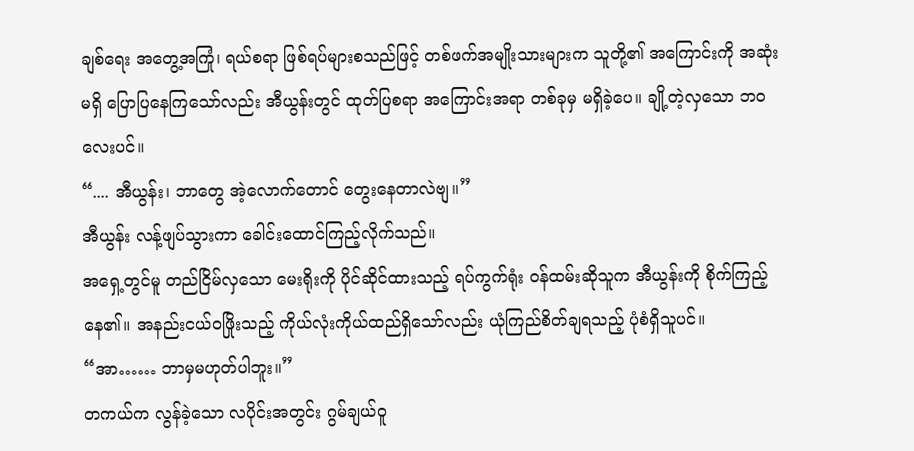ချစ်ရေး အတွေ့အကြုံ၊ ရယ်စရာ ဖြစ်ရပ်များစသည်ဖြင့် တစ်ဖက်အမျိုးသားများက သူတို့၏ အကြောင်းကို အဆုံးမရှိ ပြောပြနေကြသော်လည်း အီယွန်းတွင် ထုတ်ပြစရာ အကြောင်းအရာ တစ်ခုမှ မရှိခဲ့ပေ။ ချို့တဲ့လှသော ဘဝလေးပင်။
“.... အီယွန်း၊ ဘာတွေ အဲ့လောက်တောင် တွေးနေတာလဲဗျ။”
အီယွန်း လန့်ဖျပ်သွားကာ ခေါင်းထောင်ကြည့်လိုက်သည်။
အရှေ့တွင်မူ တည်ငြိမ်လှသော မေးရိုးကို ပိုင်ဆိုင်ထားသည့် ရပ်ကွက်ရုံး ဝန်ထမ်းဆိုသူက အီယွန်းကို စိုက်ကြည့်နေ၏။ အနည်းငယ်ဝဖြိုးသည့် ကိုယ်လုံးကိုယ်ထည်ရှိသော်လည်း ယုံကြည်စိတ်ချရသည့် ပုံစံရှိသူပင်။
“အာ…… ဘာမှမဟုတ်ပါဘူး။”
တကယ်က လွန်ခဲ့သော လပိုင်းအတွင်း ဂွမ်ချယ်ဝူ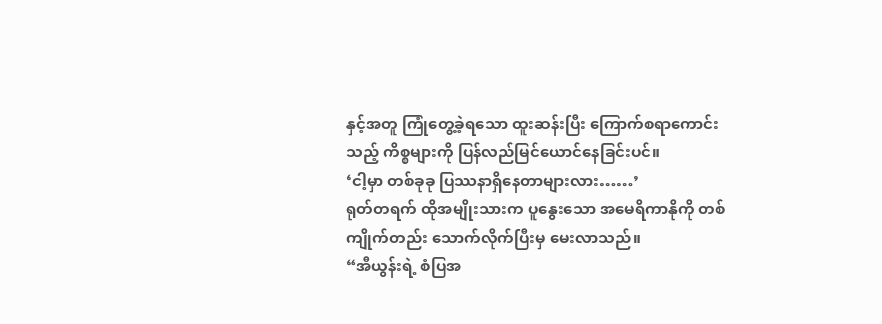နှင့်အတူ ကြုံတွေ့ခဲ့ရသော ထူးဆန်းပြီး ကြောက်စရာကောင်းသည့် ကိစ္စများကို ပြန်လည်မြင်ယောင်နေခြင်းပင်။
‘ငါ့မှာ တစ်ခုခု ပြဿနာရှိနေတာများလား……’
ရုတ်တရက် ထိုအမျိုးသားက ပူနွေးသော အမေရိကာနိုကို တစ်ကျိုက်တည်း သောက်လိုက်ပြီးမှ မေးလာသည်။
“အီယွန်းရဲ့ စံပြအ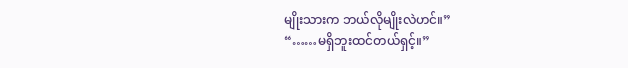မျိုးသားက ဘယ်လိုမျိုးလဲဟင်။”
“……မရှိဘူးထင်တယ်ရှင့်။”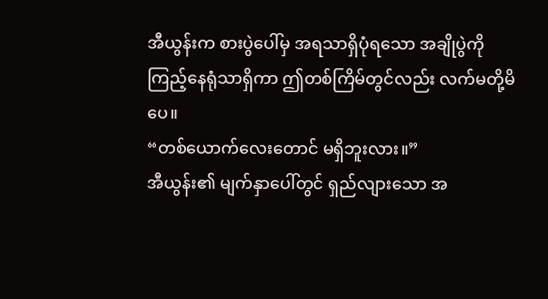အီယွန်းက စားပွဲပေါ်မှ အရသာရှိပုံရသော အချိုပွဲကို ကြည့်နေရုံသာရှိကာ ဤတစ်ကြိမ်တွင်လည်း လက်မတို့မိပေ။
“တစ်ယောက်လေးတောင် မရှိဘူးလား။”
အီယွန်း၏ မျက်နှာပေါ်တွင် ရှည်လျားသော အ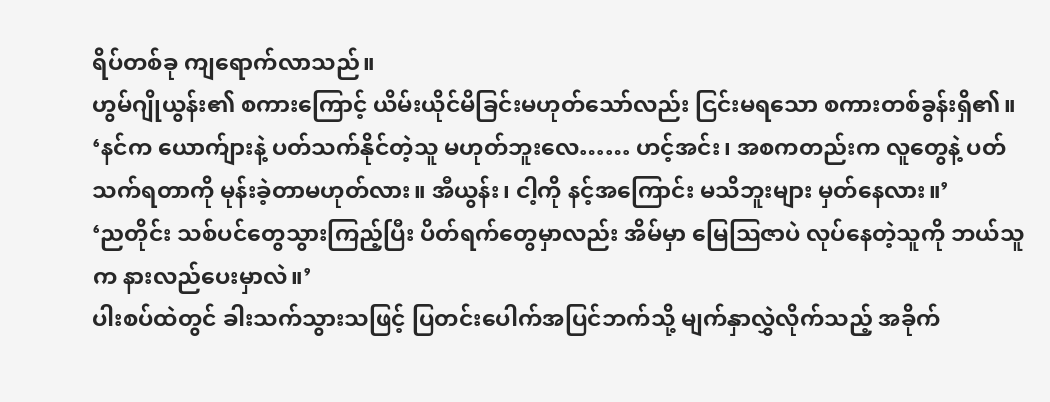ရိပ်တစ်ခု ကျရောက်လာသည်။
ဟွမ်ဂျိုယွန်း၏ စကားကြောင့် ယိမ်းယိုင်မိခြင်းမဟုတ်သော်လည်း ငြင်းမရသော စကားတစ်ခွန်းရှိ၏။
‘နင်က ယောက်ျားနဲ့ ပတ်သက်နိုင်တဲ့သူ မဟုတ်ဘူးလေ…… ဟင့်အင်း၊ အစကတည်းက လူတွေနဲ့ ပတ်သက်ရတာကို မုန်းခဲ့တာမဟုတ်လား။ အီယွန်း၊ ငါ့ကို နင့်အကြောင်း မသိဘူးများ မှတ်နေလား။’
‘ညတိုင်း သစ်ပင်တွေသွားကြည့်ပြီး ပိတ်ရက်တွေမှာလည်း အိမ်မှာ မြေသြဇာပဲ လုပ်နေတဲ့သူကို ဘယ်သူက နားလည်ပေးမှာလဲ။’
ပါးစပ်ထဲတွင် ခါးသက်သွားသဖြင့် ပြတင်းပေါက်အပြင်ဘက်သို့ မျက်နှာလွှဲလိုက်သည့် အခိုက်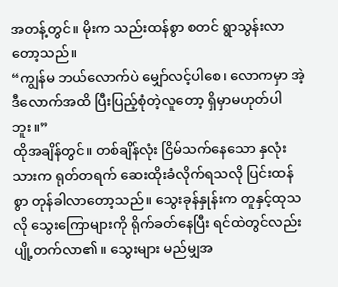အတန့်တွင်။ မိုးက သည်းထန်စွာ စတင် ရွာသွန်းလာတော့သည်။
“ကျွန်မ ဘယ်လောက်ပဲ မျှော်လင့်ပါစေ၊ လောကမှာ အဲ့ဒီလောက်အထိ ပြီးပြည့်စုံတဲ့လူတော့ ရှိမှာမဟုတ်ပါဘူး။”
ထိုအချိန်တွင်။ တစ်ချိန်လုံး ငြိမ်သက်နေသော နှလုံးသားက ရုတ်တရက် ဆေးထိုးခံလိုက်ရသလို ပြင်းထန်စွာ တုန်ခါလာတော့သည်။ သွေးခုန်နှုန်းက တူနှင့်ထုသလို သွေးကြောများကို ရိုက်ခတ်နေပြီး ရင်ထဲတွင်လည်း ပျို့တက်လာ၏။ သွေးများ မည်မျှအ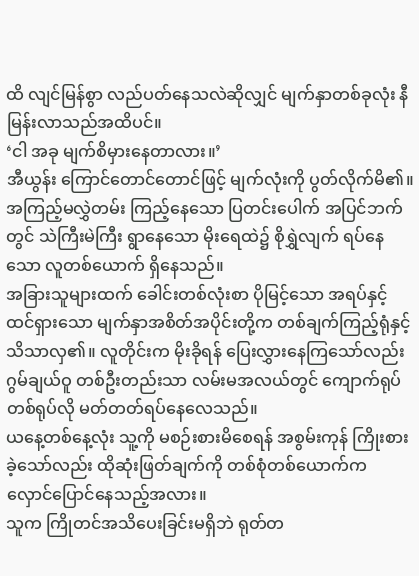ထိ လျင်မြန်စွာ လည်ပတ်နေသလဲဆိုလျှင် မျက်နှာတစ်ခုလုံး နီမြန်းလာသည်အထိပင်။
‘ငါ အခု မျက်စိမှားနေတာလား။’
အီယွန်း ကြောင်တောင်တောင်ဖြင့် မျက်လုံးကို ပွတ်လိုက်မိ၏။
အကြည့်မလွှဲတမ်း ကြည့်နေသော ပြတင်းပေါက် အပြင်ဘက်တွင် သဲကြီးမဲကြီး ရွာနေသော မိုးရေထဲ၌ စိုရွှဲလျက် ရပ်နေသော လူတစ်ယောက် ရှိနေသည်။
အခြားသူများထက် ခေါင်းတစ်လုံးစာ ပိုမြင့်သော အရပ်နှင့် ထင်ရှားသော မျက်နှာအစိတ်အပိုင်းတို့က တစ်ချက်ကြည့်ရုံနှင့် သိသာလှ၏။ လူတိုင်းက မိုးခိုရန် ပြေးလွှားနေကြသော်လည်း ဂွမ်ချယ်ဝူ တစ်ဦးတည်းသာ လမ်းမအလယ်တွင် ကျောက်ရုပ်တစ်ရုပ်လို မတ်တတ်ရပ်နေလေသည်။
ယနေ့တစ်နေ့လုံး သူ့ကို မစဉ်းစားမိစေရန် အစွမ်းကုန် ကြိုးစားခဲ့သော်လည်း ထိုဆုံးဖြတ်ချက်ကို တစ်စုံတစ်ယောက်က လှောင်ပြောင်နေသည့်အလား။
သူက ကြိုတင်အသိပေးခြင်းမရှိဘဲ ရုတ်တ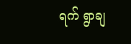ရက် ရွာချ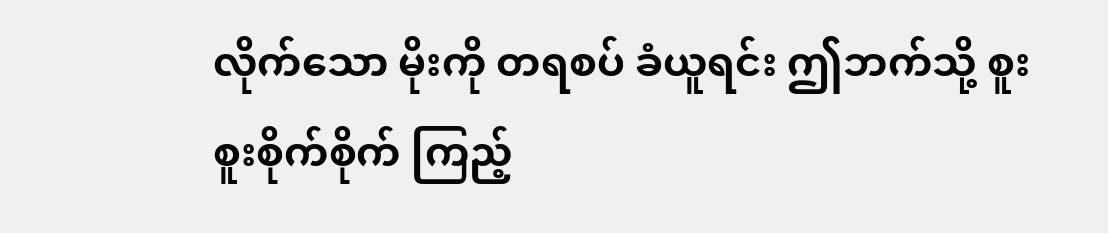လိုက်သော မိုးကို တရစပ် ခံယူရင်း ဤဘက်သို့ စူးစူးစိုက်စိုက် ကြည့်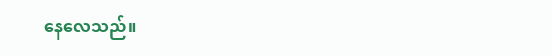နေလေသည်။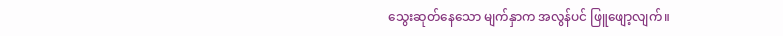သွေးဆုတ်နေသော မျက်နှာက အလွန်ပင် ဖြူဖျော့လျက်။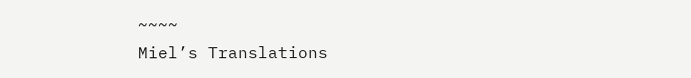~~~~
Miel’s Translations